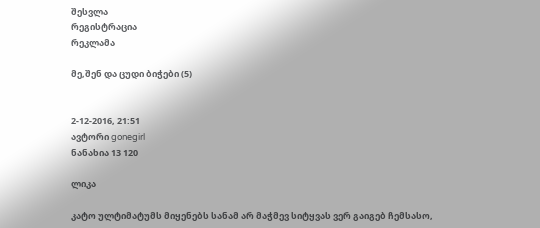შესვლა
რეგისტრაცია
რეკლამა

მე,შენ და ცუდი ბიჭები (5)


2-12-2016, 21:51
ავტორი gonegirl
ნანახია 13 120

ლიკა

კატო ულტიმატუმს მიყენებს სანამ არ მაჭმევ სიტყვას ვერ გაიგებ ჩემსასო,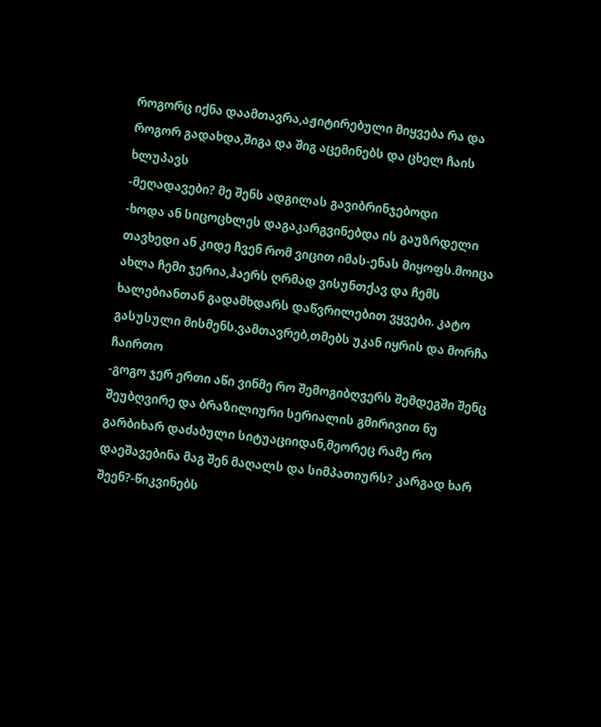როგორც იქნა დაამთავრა,აჟიტირებული მიყვება რა და როგორ გადახდა,შიგა და შიგ აცემინებს და ცხელ ჩაის ხლუპავს
-მეღადავები? მე შენს ადგილას გავიბრინჯებოდი
-ხოდა ან სიცოცხლეს დაგაკარგვინებდა ის გაუზრდელი თავხედი ან კიდე ჩვენ რომ ვიცით იმას-ენას მიყოფს.მოიცა ახლა ჩემი ჯერია,ჰაერს ღრმად ვისუნთქავ და ჩემს ხალებიანთან გადამხდარს დაწვრილებით ვყვები. კატო გასუსული მისმენს.ვამთავრებ,თმებს უკან იყრის და მორჩა ჩაირთო
-გოგო ჯერ ერთი აწი ვინმე რო შემოგიბღვერს შემდეგში შენც შეუბღვირე და ბრაზილიური სერიალის გმირივით ნუ გარბიხარ დაძაბული სიტუაციიდან,მეორეც რამე რო დაეშავებინა მაგ შენ მაღალს და სიმპათიურს? კარგად ხარ შეენ?-წიკვინებს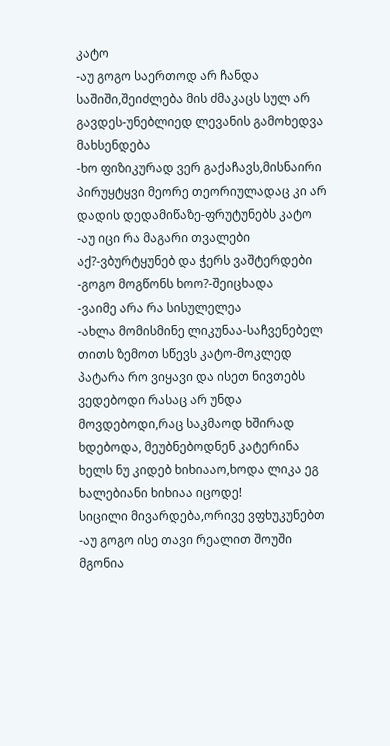კატო
-აუ გოგო საერთოდ არ ჩანდა საშიში,შეიძლება მის ძმაკაცს სულ არ გავდეს-უნებლიედ ლევანის გამოხედვა მახსენდება
-ხო ფიზიკურად ვერ გაქაჩავს,მისნაირი პირუყტყვი მეორე თეორიულადაც კი არ დადის დედამიწაზე-ფრუტუნებს კატო
-აუ იცი რა მაგარი თვალები აქ?-ვბურტყუნებ და ჭერს ვაშტერდები
-გოგო მოგწონს ხოო?-შეიცხადა
-ვაიმე არა რა სისულელეა
-ახლა მომისმინე ლიკუნაა-საჩვენებელ თითს ზემოთ სწევს კატო-მოკლედ პატარა რო ვიყავი და ისეთ ნივთებს ვედებოდი რასაც არ უნდა მოვდებოდი,რაც საკმაოდ ხშირად ხდებოდა, მეუბნებოდნენ კატერინა ხელს ნუ კიდებ ხიხიააო,ხოდა ლიკა ეგ ხალებიანი ხიხიაა იცოდე!
სიცილი მივარდება,ორივე ვფხუკუნებთ
-აუ გოგო ისე თავი რეალით შოუში მგონია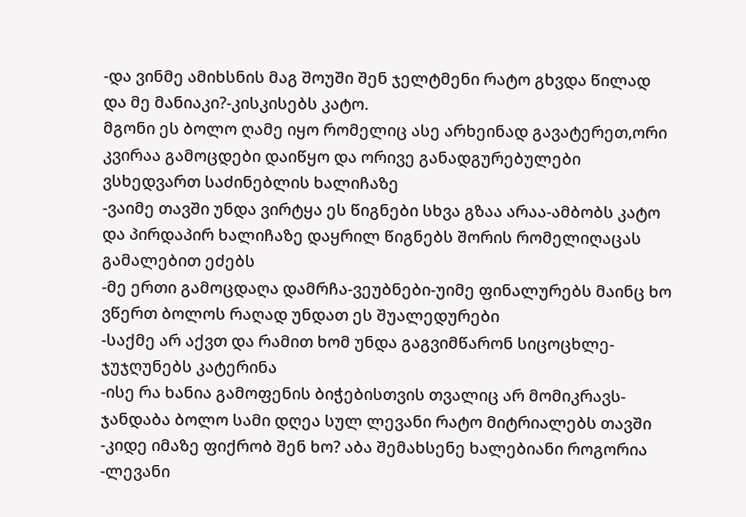-და ვინმე ამიხსნის მაგ შოუში შენ ჯელტმენი რატო გხვდა წილად და მე მანიაკი?-კისკისებს კატო.
მგონი ეს ბოლო ღამე იყო რომელიც ასე არხეინად გავატერეთ,ორი კვირაა გამოცდები დაიწყო და ორივე განადგურებულები ვსხედვართ საძინებლის ხალიჩაზე
-ვაიმე თავში უნდა ვირტყა ეს წიგნები სხვა გზაა არაა-ამბობს კატო და პირდაპირ ხალიჩაზე დაყრილ წიგნებს შორის რომელიღაცას გამალებით ეძებს
-მე ერთი გამოცდაღა დამრჩა-ვეუბნები-უიმე ფინალურებს მაინც ხო ვწერთ ბოლოს რაღად უნდათ ეს შუალედურები
-საქმე არ აქვთ და რამით ხომ უნდა გაგვიმწარონ სიცოცხლე-ჯუჯღუნებს კატერინა
-ისე რა ხანია გამოფენის ბიჭებისთვის თვალიც არ მომიკრავს-ჯანდაბა ბოლო სამი დღეა სულ ლევანი რატო მიტრიალებს თავში
-კიდე იმაზე ფიქრობ შენ ხო? აბა შემახსენე ხალებიანი როგორია
-ლევანი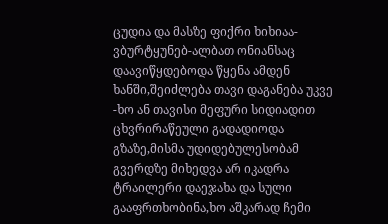ცუდია და მასზე ფიქრი ხიხიაა-ვბურტყუნებ-ალბათ ონიანსაც დაავიწყდებოდა წყენა ამდენ ხანში,შეიძლება თავი დაგანება უკვე
-ხო ან თავისი მეფური სიდიადით ცხვრირაწეული გადადიოდა გზაზე,მისმა უდიდებულესობამ გვერდზე მიხედვა არ იკადრა ტრაილერი დაეჯახა და სული გააფრთხობინა,ხო აშკარად ჩემი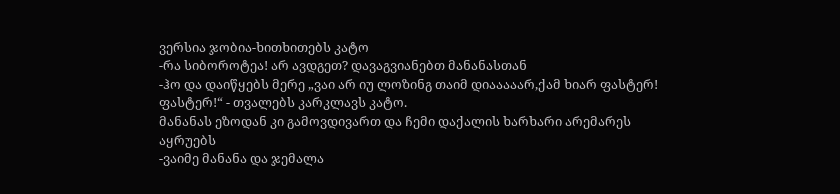ვერსია ჯობია-ხითხითებს კატო
-რა სიბოროტეა! არ ავდგეთ? დავაგვიანებთ მანანასთან
-ჰო და დაიწყებს მერე „ვაი არ იუ ლოზინგ თაიმ დიააააარ,ქამ ხიარ ფასტერ! ფასტერ!“ - თვალებს კარკლავს კატო.
მანანას ეზოდან კი გამოვდივართ და ჩემი დაქალის ხარხარი არემარეს აყრუებს
-ვაიმე მანანა და ჯემალა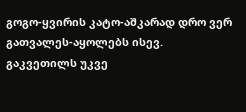გოგო-ყვირის კატო-აშკარად დრო ვერ გათვალეს-აყოლებს ისევ. გაკვეთილს უკვე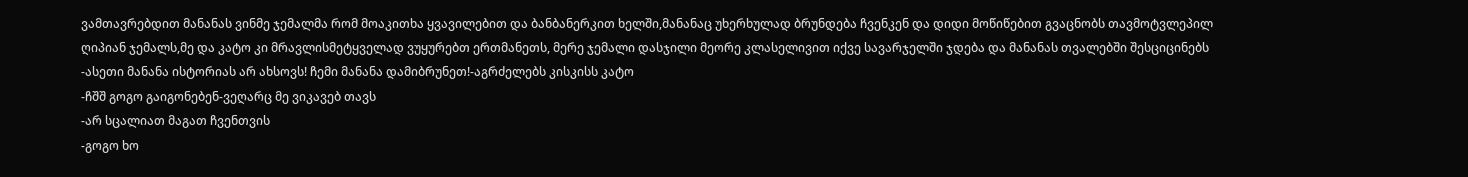ვამთავრებდით მანანას ვინმე ჯემალმა რომ მოაკითხა ყვავილებით და ბანბანერკით ხელში,მანანაც უხერხულად ბრუნდება ჩვენკენ და დიდი მოწიწებით გვაცნობს თავმოტვლეპილ ღიპიან ჯემალს,მე და კატო კი მრავლისმეტყველად ვუყურებთ ერთმანეთს, მერე ჯემალი დასჯილი მეორე კლასელივით იქვე სავარჯელში ჯდება და მანანას თვალებში შესციცინებს
-ასეთი მანანა ისტორიას არ ახსოვს! ჩემი მანანა დამიბრუნეთ!-აგრძელებს კისკისს კატო
-ჩშშ გოგო გაიგონებენ-ვეღარც მე ვიკავებ თავს
-არ სცალიათ მაგათ ჩვენთვის
-გოგო ხო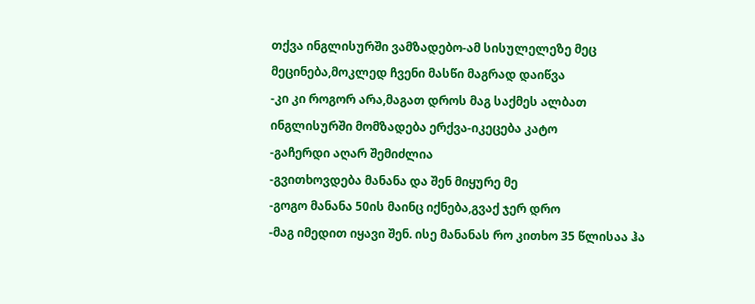თქვა ინგლისურში ვამზადებო-ამ სისულელეზე მეც მეცინება,მოკლედ ჩვენი მასწი მაგრად დაიწვა
-კი კი როგორ არა,მაგათ დროს მაგ საქმეს ალბათ ინგლისურში მომზადება ერქვა-იკეცება კატო
-გაჩერდი აღარ შემიძლია
-გვითხოვდება მანანა და შენ მიყურე მე
-გოგო მანანა 50ის მაინც იქნება,გვაქ ჯერ დრო
-მაგ იმედით იყავი შენ. ისე მანანას რო კითხო 35 წლისაა ჰა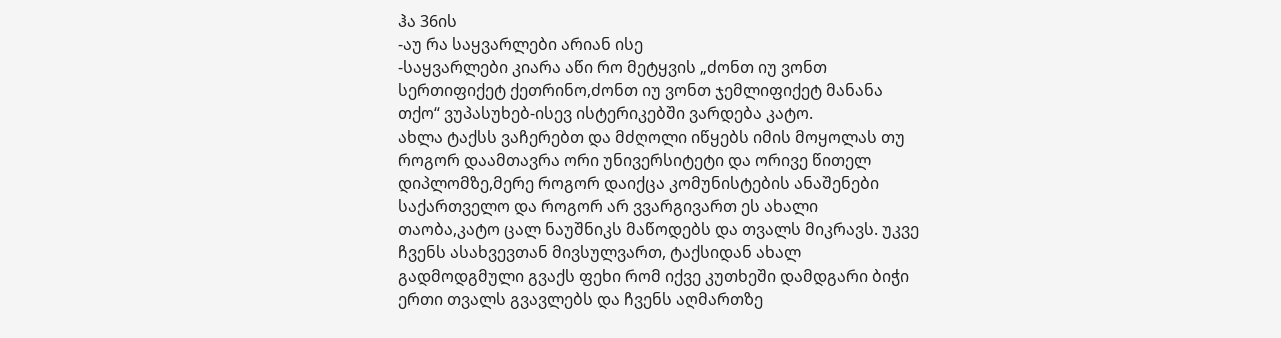ჰა 36ის
-აუ რა საყვარლები არიან ისე
-საყვარლები კიარა აწი რო მეტყვის „ძონთ იუ ვონთ სერთიფიქეტ ქეთრინო,ძონთ იუ ვონთ ჯემლიფიქეტ მანანა თქო“ ვუპასუხებ-ისევ ისტერიკებში ვარდება კატო.
ახლა ტაქსს ვაჩერებთ და მძღოლი იწყებს იმის მოყოლას თუ როგორ დაამთავრა ორი უნივერსიტეტი და ორივე წითელ დიპლომზე,მერე როგორ დაიქცა კომუნისტების ანაშენები საქართველო და როგორ არ ვვარგივართ ეს ახალი თაობა,კატო ცალ ნაუშნიკს მაწოდებს და თვალს მიკრავს. უკვე ჩვენს ასახვევთან მივსულვართ, ტაქსიდან ახალ გადმოდგმული გვაქს ფეხი რომ იქვე კუთხეში დამდგარი ბიჭი ერთი თვალს გვავლებს და ჩვენს აღმართზე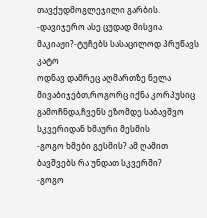თავქუდმოგლეჯილი გარბის.
-დავიჯერო ასე ცუდად მისვია მაკიაჟი?-ტუჩებს სასაცილოდ პრუწავს კატო
ოდნავ დამრეც აღმართზე ნელა მივაბიჯებთ,როგორც იქნა კორპუსიც გამოჩნდა,ჩვენს ეზომდე საბავშვო სკვერიდან ხმაური მესმის
-გოგო ხმები გესმის? ამ ღამით ბავშვებს რა უნდათ სკვერში?
-გოგო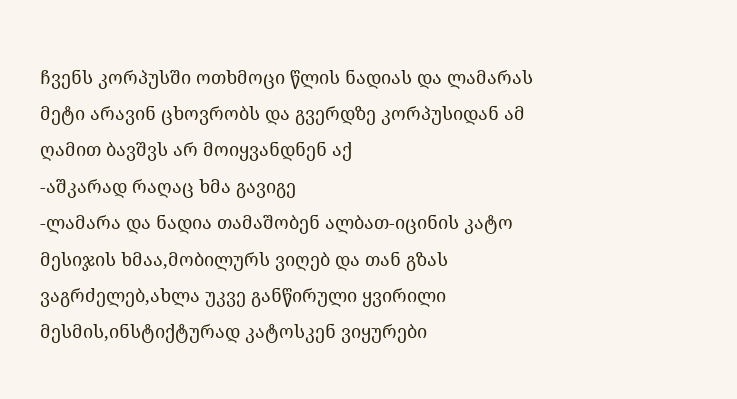ჩვენს კორპუსში ოთხმოცი წლის ნადიას და ლამარას მეტი არავინ ცხოვრობს და გვერდზე კორპუსიდან ამ ღამით ბავშვს არ მოიყვანდნენ აქ
-აშკარად რაღაც ხმა გავიგე
-ლამარა და ნადია თამაშობენ ალბათ-იცინის კატო
მესიჯის ხმაა,მობილურს ვიღებ და თან გზას ვაგრძელებ,ახლა უკვე განწირული ყვირილი მესმის,ინსტიქტურად კატოსკენ ვიყურები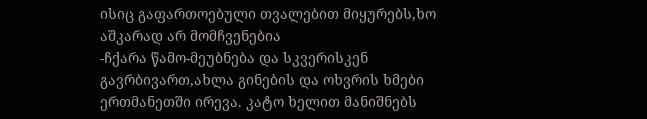ისიც გაფართოებული თვალებით მიყურებს,ხო აშკარად არ მომჩვენებია
-ჩქარა წამო-მეუბნება და სკვერისკენ გავრბივართ,ახლა გინების და ოხვრის ხმები ერთმანეთში ირევა. კატო ხელით მანიშნებს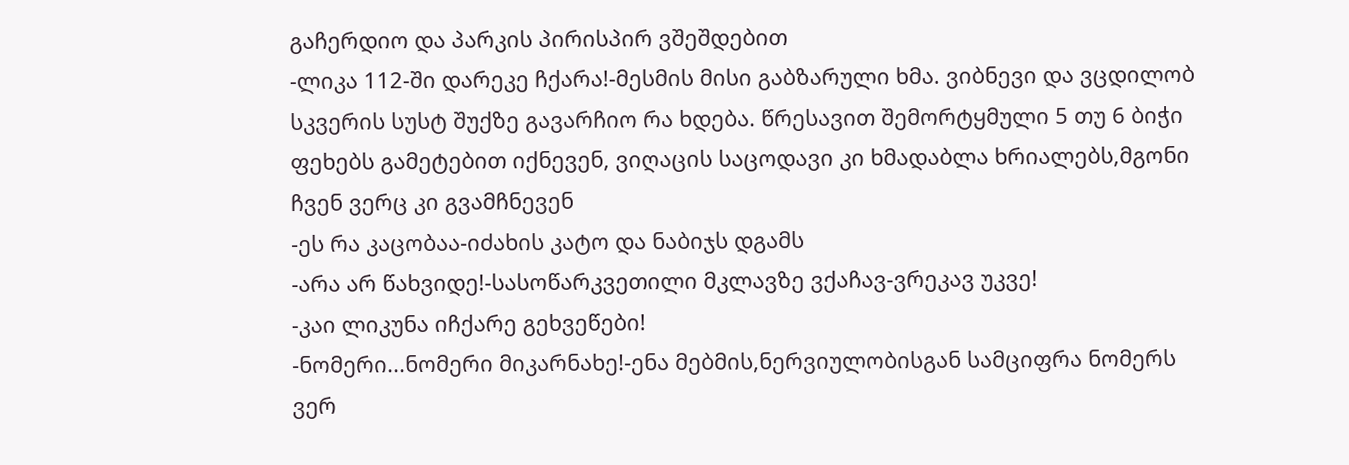გაჩერდიო და პარკის პირისპირ ვშეშდებით
-ლიკა 112-ში დარეკე ჩქარა!-მესმის მისი გაბზარული ხმა. ვიბნევი და ვცდილობ სკვერის სუსტ შუქზე გავარჩიო რა ხდება. წრესავით შემორტყმული 5 თუ 6 ბიჭი ფეხებს გამეტებით იქნევენ, ვიღაცის საცოდავი კი ხმადაბლა ხრიალებს,მგონი ჩვენ ვერც კი გვამჩნევენ
-ეს რა კაცობაა-იძახის კატო და ნაბიჯს დგამს
-არა არ წახვიდე!-სასოწარკვეთილი მკლავზე ვქაჩავ-ვრეკავ უკვე!
-კაი ლიკუნა იჩქარე გეხვეწები!
-ნომერი...ნომერი მიკარნახე!-ენა მებმის,ნერვიულობისგან სამციფრა ნომერს ვერ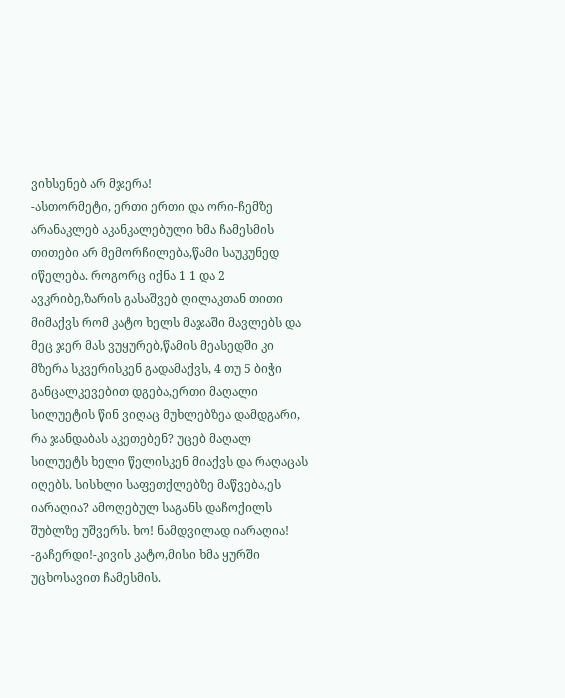ვიხსენებ არ მჯერა!
-ასთორმეტი, ერთი ერთი და ორი-ჩემზე არანაკლებ აკანკალებული ხმა ჩამესმის
თითები არ მემორჩილება,წამი საუკუნედ იწელება. როგორც იქნა 1 1 და 2 ავკრიბე,ზარის გასაშვებ ღილაკთან თითი მიმაქვს რომ კატო ხელს მაჯაში მავლებს და მეც ჯერ მას ვუყურებ,წამის მეასედში კი მზერა სკვერისკენ გადამაქვს, 4 თუ 5 ბიჭი განცალკევებით დგება,ერთი მაღალი სილუეტის წინ ვიღაც მუხლებზეა დამდგარი, რა ჯანდაბას აკეთებენ? უცებ მაღალ სილუეტს ხელი წელისკენ მიაქვს და რაღაცას იღებს. სისხლი საფეთქლებზე მაწვება,ეს იარაღია? ამოღებულ საგანს დაჩოქილს შუბლზე უშვერს. ხო! ნამდვილად იარაღია!
-გაჩერდი!-კივის კატო,მისი ხმა ყურში უცხოსავით ჩამესმის.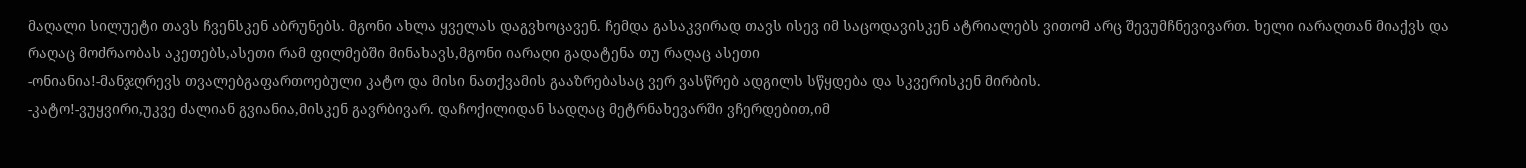მაღალი სილუეტი თავს ჩვენსკენ აბრუნებს. მგონი ახლა ყველას დაგვხოცავენ. ჩემდა გასაკვირად თავს ისევ იმ საცოდავისკენ ატრიალებს ვითომ არც შევუმჩნევივართ. ხელი იარაღთან მიაქვს და რაღაც მოძრაობას აკეთებს,ასეთი რამ ფილმებში მინახავს,მგონი იარაღი გადატენა თუ რაღაც ასეთი
-ონიანია!-მანჯღრევს თვალებგაფართოებული კატო და მისი ნათქვამის გააზრებასაც ვერ ვასწრებ ადგილს სწყდება და სკვერისკენ მირბის.
-კატო!-ვუყვირი,უკვე ძალიან გვიანია,მისკენ გავრბივარ. დაჩოქილიდან სადღაც მეტრნახევარში ვჩერდებით,იმ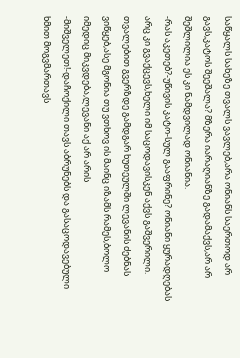საწყალს სახეზე თვალს ვავლებ,არა ონიანს საერთოდ არ გავს,კატოს შეეშალა? მზერა იარაღიანზე გადამაქვს,არ არ შეშლილია ეს კი ნამდვილად ონიანია.
-რას აკეთებ?-უწივის კატო-სულ გააფრინე? ონიანი ყურადღებას არც კი გვაქცევს,ხელი იმ საცოდავისკენ აქვს გაშვერილი. თვალებით გვერზდე გამდგარ ხუთეულში ლევანის ძებნას ვიწყებ,ასე მგონია თუ ვთხოვ ის მაინც იზამს რამეს,ბოლო იმედიც მიკვდება,ლევანი აქ არ არის
-მიშველეთ!-დაჩოქილი თავს აბრუნებს და გასაცოდავებული ხმით მოგვმართავს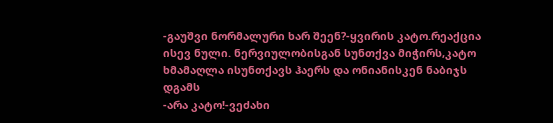-გაუშვი ნორმალური ხარ შეენ?-ყვირის კატო.რეაქცია ისევ ნული. ნერვიულობისგან სუნთქვა მიჭირს,კატო ხმამაღლა ისუნთქავს ჰაერს და ონიანისკენ ნაბიჯს დგამს
-არა კატო!-ვეძახი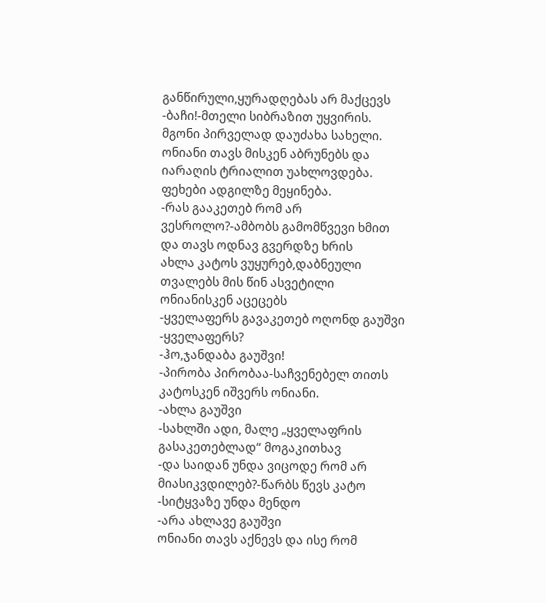განწირული,ყურადღებას არ მაქცევს
-ბაჩი!-მთელი სიბრაზით უყვირის. მგონი პირველად დაუძახა სახელი. ონიანი თავს მისკენ აბრუნებს და იარაღის ტრიალით უახლოვდება. ფეხები ადგილზე მეყინება.
-რას გააკეთებ რომ არ ვესროლო?-ამბობს გამომწვევი ხმით და თავს ოდნავ გვერდზე ხრის
ახლა კატოს ვუყურებ,დაბნეული თვალებს მის წინ ასვეტილი ონიანისკენ აცეცებს
-ყველაფერს გავაკეთებ ოღონდ გაუშვი
-ყველაფერს?
-ჰო,ჯანდაბა გაუშვი!
-პირობა პირობაა-საჩვენებელ თითს კატოსკენ იშვერს ონიანი.
-ახლა გაუშვი
-სახლში ადი, მალე „ყველაფრის გასაკეთებლად“ მოგაკითხავ
-და საიდან უნდა ვიცოდე რომ არ მიასიკვდილებ?-წარბს წევს კატო
-სიტყვაზე უნდა მენდო
-არა ახლავე გაუშვი
ონიანი თავს აქნევს და ისე რომ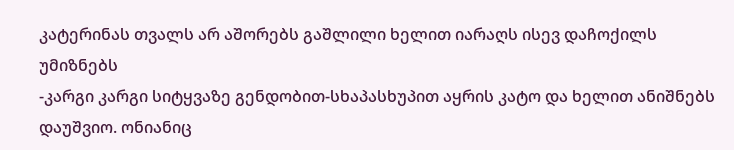კატერინას თვალს არ აშორებს გაშლილი ხელით იარაღს ისევ დაჩოქილს უმიზნებს
-კარგი კარგი სიტყვაზე გენდობით-სხაპასხუპით აყრის კატო და ხელით ანიშნებს დაუშვიო. ონიანიც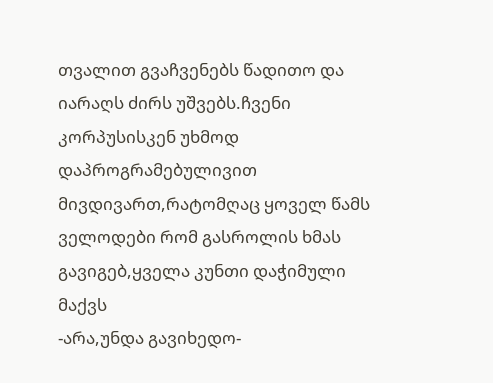თვალით გვაჩვენებს წადითო და იარაღს ძირს უშვებს.ჩვენი კორპუსისკენ უხმოდ დაპროგრამებულივით მივდივართ,რატომღაც ყოველ წამს ველოდები რომ გასროლის ხმას გავიგებ,ყველა კუნთი დაჭიმული მაქვს
-არა,უნდა გავიხედო-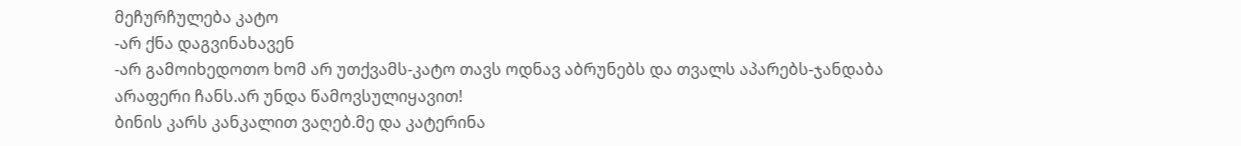მეჩურჩულება კატო
-არ ქნა დაგვინახავენ
-არ გამოიხედოთო ხომ არ უთქვამს-კატო თავს ოდნავ აბრუნებს და თვალს აპარებს-ჯანდაბა არაფერი ჩანს.არ უნდა წამოვსულიყავით!
ბინის კარს კანკალით ვაღებ.მე და კატერინა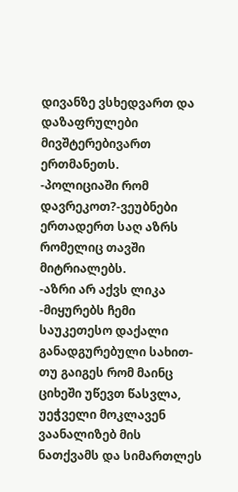დივანზე ვსხედვართ და დაზაფრულები მივშტერებივართ ერთმანეთს.
-პოლიციაში რომ დავრეკოთ?-ვეუბნები ერთადერთ საღ აზრს რომელიც თავში მიტრიალებს.
-აზრი არ აქვს ლიკა -მიყურებს ჩემი საუკეთესო დაქალი განადგურებული სახით-თუ გაიგეს რომ მაინც ციხეში უწევთ წასვლა, უეჭველი მოკლავენ
ვაანალიზებ მის ნათქვამს და სიმართლეს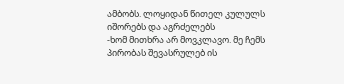ამბობს. ლოყიდან წითელ კულულს იშორებს და აგრძელებს
-ხომ მითხრა არ მოვკლავო. მე ჩემს პირობას შევასრულებ ის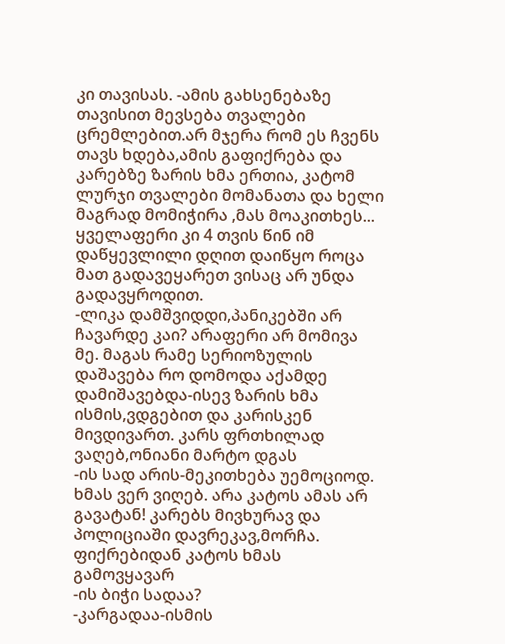კი თავისას. -ამის გახსენებაზე თავისით მევსება თვალები ცრემლებით.არ მჯერა რომ ეს ჩვენს თავს ხდება,ამის გაფიქრება და კარებზე ზარის ხმა ერთია, კატომ ლურჯი თვალები მომანათა და ხელი მაგრად მომიჭირა ,მას მოაკითხეს... ყველაფერი კი 4 თვის წინ იმ დაწყევლილი დღით დაიწყო როცა მათ გადავეყარეთ ვისაც არ უნდა გადავყროდით.
-ლიკა დამშვიდდი,პანიკებში არ ჩავარდე კაი? არაფერი არ მომივა მე. მაგას რამე სერიოზულის დაშავება რო დომოდა აქამდე დამიშავებდა-ისევ ზარის ხმა ისმის,ვდგებით და კარისკენ მივდივართ. კარს ფრთხილად ვაღებ,ონიანი მარტო დგას
-ის სად არის-მეკითხება უემოციოდ. ხმას ვერ ვიღებ. არა კატოს ამას არ გავატან! კარებს მივხურავ და პოლიციაში დავრეკავ,მორჩა. ფიქრებიდან კატოს ხმას გამოვყავარ
-ის ბიჭი სადაა?
-კარგადაა-ისმის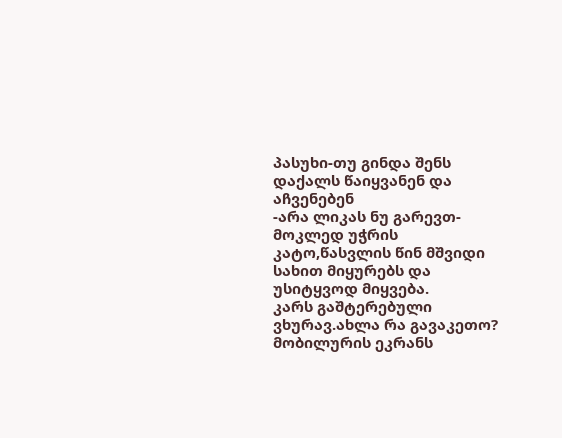პასუხი-თუ გინდა შენს დაქალს წაიყვანენ და აჩვენებენ
-არა ლიკას ნუ გარევთ-მოკლედ უჭრის კატო,წასვლის წინ მშვიდი სახით მიყურებს და უსიტყვოდ მიყვება.
კარს გაშტერებული ვხურავ.ახლა რა გავაკეთო? მობილურის ეკრანს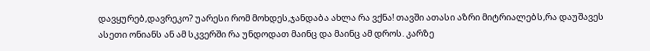დავყურებ,დავრეკო? უარესი რომ მოხდეს,ჯანდაბა ახლა რა ვქნა! თავში ათასი აზრი მიტრიალებს,რა დაუშავეს ასეთი ონიანს ან ამ სკვერში რა უნდოდათ მაინც და მაინც ამ დროს. კარზე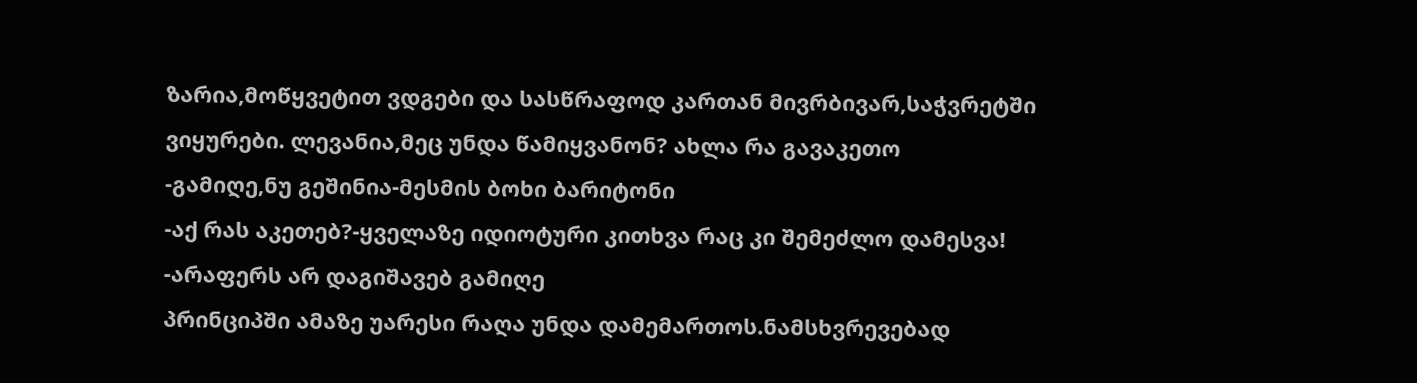ზარია,მოწყვეტით ვდგები და სასწრაფოდ კართან მივრბივარ,საჭვრეტში ვიყურები. ლევანია,მეც უნდა წამიყვანონ? ახლა რა გავაკეთო
-გამიღე,ნუ გეშინია-მესმის ბოხი ბარიტონი
-აქ რას აკეთებ?-ყველაზე იდიოტური კითხვა რაც კი შემეძლო დამესვა!
-არაფერს არ დაგიშავებ გამიღე
პრინციპში ამაზე უარესი რაღა უნდა დამემართოს.ნამსხვრევებად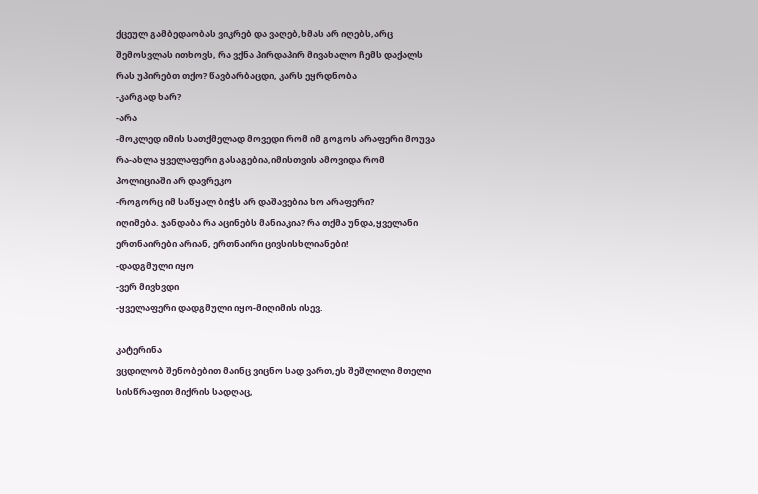ქცეულ გამბედაობას ვიკრებ და ვაღებ,ხმას არ იღებს,არც შემოსვლას ითხოვს, რა ვქნა პირდაპირ მივახალო ჩემს დაქალს რას უპირებთ თქო? წავბარბაცდი, კარს ეყრდნობა
-კარგად ხარ?
-არა
-მოკლედ იმის სათქმელად მოვედი რომ იმ გოგოს არაფერი მოუვა რა-ახლა ყველაფერი გასაგებია,იმისთვის ამოვიდა რომ პოლიციაში არ დავრეკო
-როგორც იმ საწყალ ბიჭს არ დაშავებია ხო არაფერი?
იღიმება. ჯანდაბა რა აცინებს მანიაკია? რა თქმა უნდა,ყველანი ერთნაირები არიან, ერთნაირი ცივსისხლიანები!
-დადგმული იყო
-ვერ მივხვდი
-ყველაფერი დადგმული იყო-მიღიმის ისევ.

კატერინა
ვცდილობ შენობებით მაინც ვიცნო სად ვართ,ეს შეშლილი მთელი სისწრაფით მიქრის სადღაც,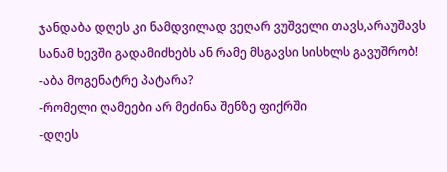ჯანდაბა დღეს კი ნამდვილად ვეღარ ვუშველი თავს,არაუშავს სანამ ხევში გადამიძხებს ან რამე მსგავსი სისხლს გავუშრობ!
-აბა მოგენატრე პატარა?
-რომელი ღამეები არ მეძინა შენზე ფიქრში
-დღეს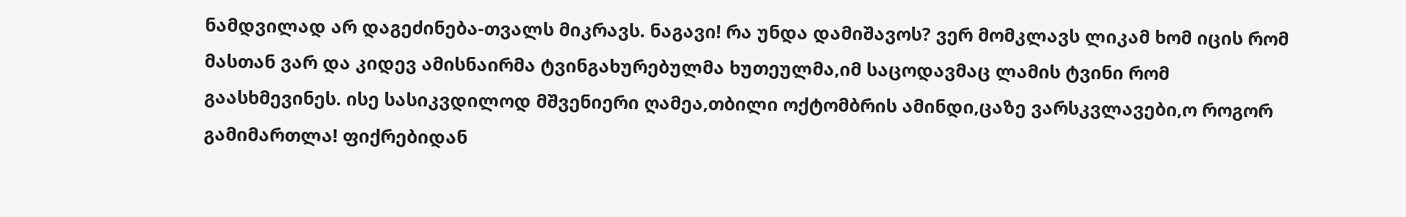ნამდვილად არ დაგეძინება-თვალს მიკრავს. ნაგავი! რა უნდა დამიშავოს? ვერ მომკლავს ლიკამ ხომ იცის რომ მასთან ვარ და კიდევ ამისნაირმა ტვინგახურებულმა ხუთეულმა,იმ საცოდავმაც ლამის ტვინი რომ გაასხმევინეს. ისე სასიკვდილოდ მშვენიერი ღამეა,თბილი ოქტომბრის ამინდი,ცაზე ვარსკვლავები,ო როგორ გამიმართლა! ფიქრებიდან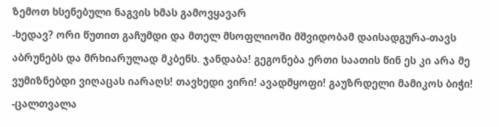ზემოთ ხსენებული ნაგვის ხმას გამოვყავარ
-ხედავ? ორი წუთით გაჩუმდი და მთელ მსოფლიოში მშვიდობამ დაისადგურა-თავს აბრუნებს და მრხიარულად მკბენს. ჯანდაბა! გეგონება ერთი საათის წინ ეს კი არა მე ვუმიზნებდი ვიღაცას იარაღს! თავხედი ვირი! ავადმყოფი! გაუზრდელი მამიკოს ბიჭი!
-ცალთვალა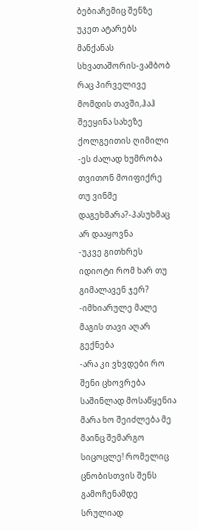ბებიაჩემიც შენზე უკეთ ატარებს მანქანას სხვათაშორის-ვამბობ რაც პირველივე მომდის თავში,ჰაჰ შეეყინა სახეზე ქოლგეითის ღიმილი
-ეს ძალად ხუმრობა თვითონ მოიფიქრე თუ ვინმე დაგეხმარა?-პასუხმაც არ დააყოვნა
-უკვე გითხრეს იდიოტი რომ ხარ თუ გიმალავენ ჯერ?
-იმხიარულე მალე მაგის თავი აღარ გექნება
-არა კი ვხვდები რო შენი ცხოვრება საშინლად მოსაწყენია მარა ხო შეიძლება მე მაინც შემარგო სიცოცლე! რომელიც ცნობისთვის შენს გამოჩენამდე სრულიად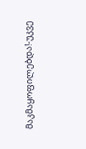მაკმაყოფილებდა!-უკვე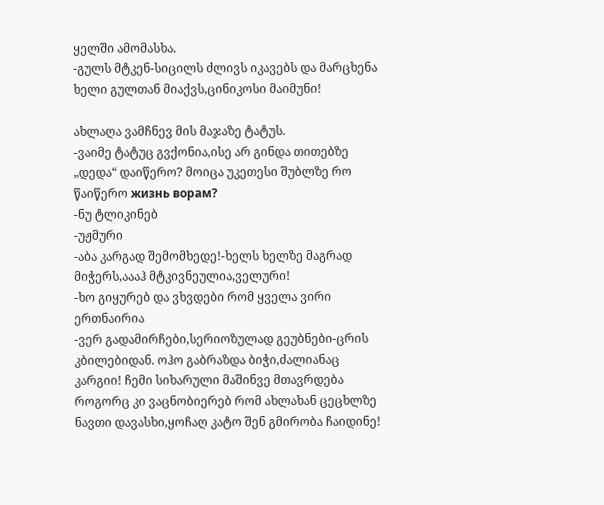ყელში ამომასხა.
-გულს მტკენ-სიცილს ძლივს იკავებს და მარცხენა ხელი გულთან მიაქვს,ცინიკოსი მაიმუნი!

ახლაღა ვამჩნევ მის მაჯაზე ტატუს.
-ვაიმე ტატუც გვქონია,ისე არ გინდა თითებზე „დედა“ დაიწერო? მოიცა უკეთესი შუბლზე რო წაიწერო жизнь ворам?
-ნუ ტლიკინებ
-უჟმური
-აბა კარგად შემომხედე!-ხელს ხელზე მაგრად მიჭერს,აააჰ მტკივნეულია,ველური!
-ხო გიყურებ და ვხვდები რომ ყველა ვირი ერთნაირია
-ვერ გადამირჩები,სერიოზულად გეუბნები-ცრის კბილებიდან. ოჰო გაბრაზდა ბიჭი,ძალიანაც კარგიი! ჩემი სიხარული მაშინვე მთავრდება როგორც კი ვაცნობიერებ რომ ახლახან ცეცხლზე ნავთი დავასხი,ყოჩაღ კატო შენ გმირობა ჩაიდინე!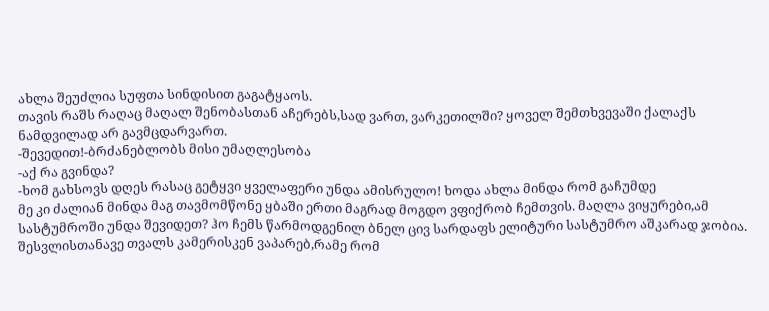ახლა შეუძლია სუფთა სინდისით გაგატყაოს.
თავის რაშს რაღაც მაღალ შენობასთან აჩერებს,სად ვართ, ვარკეთილში? ყოველ შემთხვევაში ქალაქს ნამდვილად არ გავმცდარვართ.
-შევედით!-ბრძანებლობს მისი უმაღლესობა
-აქ რა გვინდა?
-ხომ გახსოვს დღეს რასაც გეტყვი ყველაფერი უნდა ამისრულო! ხოდა ახლა მინდა რომ გაჩუმდე
მე კი ძალიან მინდა მაგ თავმომწონე ყბაში ერთი მაგრად მოგდო ვფიქრობ ჩემთვის. მაღლა ვიყურები,ამ სასტუმროში უნდა შევიდეთ? ჰო ჩემს წარმოდგენილ ბნელ ცივ სარდაფს ელიტური სასტუმრო აშკარად ჯობია. შესვლისთანავე თვალს კამერისკენ ვაპარებ,რამე რომ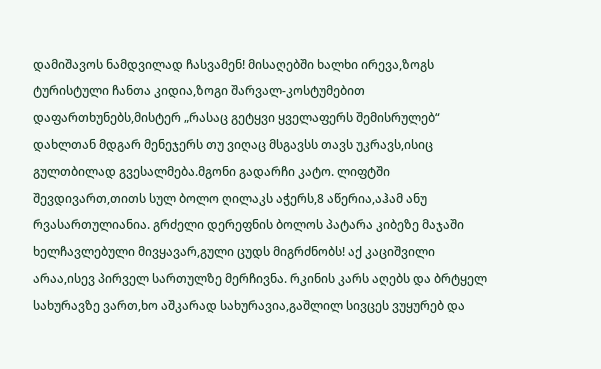დამიშავოს ნამდვილად ჩასვამენ! მისაღებში ხალხი ირევა,ზოგს ტურისტული ჩანთა კიდია,ზოგი შარვალ-კოსტუმებით დაფართხუნებს,მისტერ „რასაც გეტყვი ყველაფერს შემისრულებ“ დახლთან მდგარ მენეჯერს თუ ვიღაც მსგავსს თავს უკრავს,ისიც გულთბილად გვესალმება.მგონი გადარჩი კატო. ლიფტში შევდივართ,თითს სულ ბოლო ღილაკს აჭერს,8 აწერია,აჰამ ანუ რვასართულიანია. გრძელი დერეფნის ბოლოს პატარა კიბეზე მაჯაში ხელჩავლებული მივყავარ,გული ცუდს მიგრძნობს! აქ კაციშვილი არაა,ისევ პირველ სართულზე მერჩივნა. რკინის კარს აღებს და ბრტყელ სახურავზე ვართ,ხო აშკარად სახურავია,გაშლილ სივცეს ვუყურებ და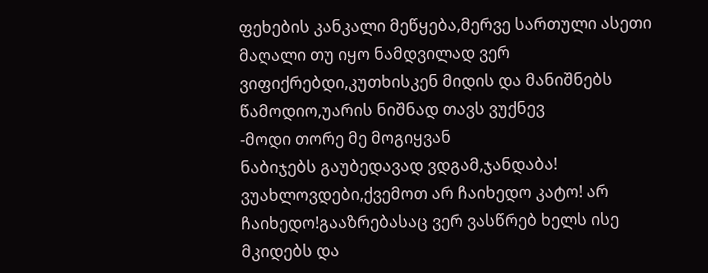ფეხების კანკალი მეწყება,მერვე სართული ასეთი მაღალი თუ იყო ნამდვილად ვერ ვიფიქრებდი,კუთხისკენ მიდის და მანიშნებს წამოდიო,უარის ნიშნად თავს ვუქნევ
-მოდი თორე მე მოგიყვან
ნაბიჯებს გაუბედავად ვდგამ,ჯანდაბა! ვუახლოვდები,ქვემოთ არ ჩაიხედო კატო! არ ჩაიხედო!გააზრებასაც ვერ ვასწრებ ხელს ისე მკიდებს და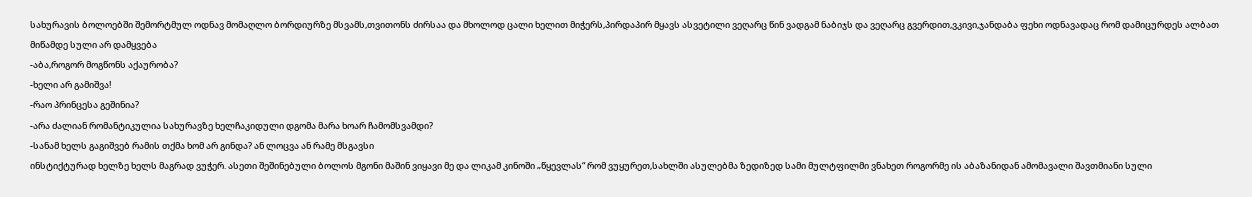სახურავის ბოლოებში შემორტმულ ოდნავ მომაღლო ბორდიურზე მსვამს,თვითონს ძირსაა და მხოლოდ ცალი ხელით მიჭერს,პირდაპირ მყავს ასვეტილი ვეღარც წინ ვადგამ ნაბიჯს და ვეღარც გვერდით,ვკივი,ჯანდაბა ფეხი ოდნავადაც რომ დამიცურდეს ალბათ მიწამდე სული არ დამყვება
-აბა,როგორ მოგწონს აქაურობა?
-ხელი არ გამიშვა!
-რაო პრინცესა გეშინია?
-არა ძალიან რომანტიკულია სახურავზე ხელჩაკიდული დგომა მარა ხოარ ჩამომსვამდი?
-სანამ ხელს გაგიშვებ რამის თქმა ხომ არ გინდა? ან ლოცვა ან რამე მსგავსი
ინსტიქტურად ხელზე ხელს მაგრად ვუჭერ. ასეთი შეშინებული ბოლოს მგონი მაშინ ვიყავი მე და ლიკამ კინოში „წყევლას“ რომ ვუყურეთ,სახლში ასულებმა ზედიზედ სამი მულტფილმი ვნახეთ როგორმე ის აბაზანიდან ამომავალი შავთმიანი სული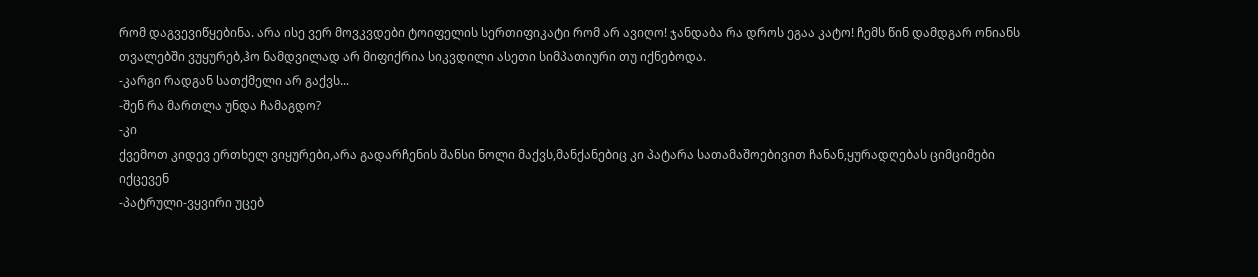რომ დაგვევიწყებინა. არა ისე ვერ მოვკვდები ტოიფელის სერთიფიკატი რომ არ ავიღო! ჯანდაბა რა დროს ეგაა კატო! ჩემს წინ დამდგარ ონიანს თვალებში ვუყურებ,ჰო ნამდვილად არ მიფიქრია სიკვდილი ასეთი სიმპათიური თუ იქნებოდა.
-კარგი რადგან სათქმელი არ გაქვს...
-შენ რა მართლა უნდა ჩამაგდო?
-კი
ქვემოთ კიდევ ერთხელ ვიყურები,არა გადარჩენის შანსი ნოლი მაქვს,მანქანებიც კი პატარა სათამაშოებივით ჩანან,ყურადღებას ციმციმები იქცევენ
-პატრული-ვყვირი უცებ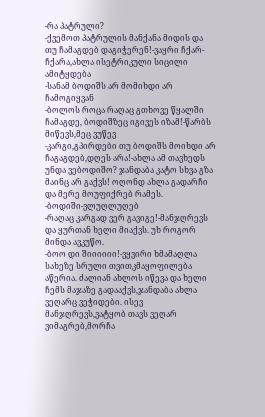-რა პატრული?
-ქვემოთ პატრულის მანქანა მიდის და თუ ჩამაგდებ დაგიჭერენ!-ვაყრი ჩქარ-ჩქარა,ახლა ისეტრიკული სიცილი ამიტყდება
-სანამ ბოდიშს არ მომიხდი არ ჩამოგიყვან
-ბოლოს როცა რაღაც გთხოვე წყალში ჩამაგდე, ბოდიშზეც იგივეს იზამ!-წარბს მიწევს,მეც ვუწევ
-კარგი,გპირდები თუ ბოდიშს მოიხდი არ ჩაგაგდებ,დღეს არა!-ახლა ამ თავხედს უნდა ვებოდიშო? ჯანდაბა კატო სხვა გზა მაინც არ გაქვს! ოღონდ ახლა გადარჩი და მერე მოუფიქრებ რამეს.
-ბოდიში-ვლუღლუღებ
-რაღაც კარგად ვერ გავიგე!-მანჯღრევს და ყურთან ხელი მიაქვს. უხ როგორ მინდა ავკუწო.
-ბოო დი შიიიიიი!-ვყვირი ხმამაღლა
სახეზე სრული თვითკმაყოფილება აწერია. ძალიან ახლოს იწევა და ხელი ჩემს მაჯაზე გადააქვს,ჯანდაბა ახლა ვეღარც ვეჭიდები. ისევ მანჯღრევს,ვატყობ თავს ვეღარ ვიმაგრებ,მორჩა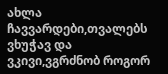ახლა ჩავვარდები,თვალებს ვხუჭავ და ვკივი,ვგრძნობ როგორ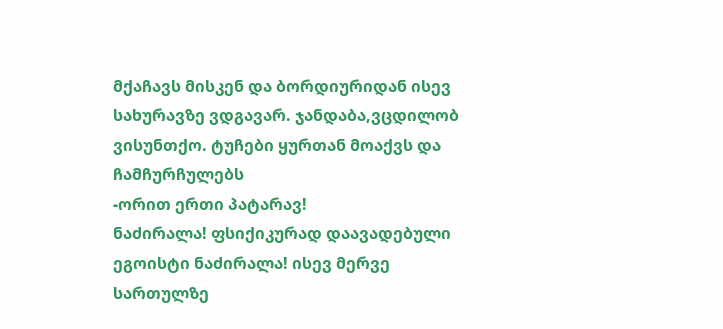მქაჩავს მისკენ და ბორდიურიდან ისევ სახურავზე ვდგავარ. ჯანდაბა,ვცდილობ ვისუნთქო. ტუჩები ყურთან მოაქვს და ჩამჩურჩულებს
-ორით ერთი პატარავ!
ნაძირალა! ფსიქიკურად დაავადებული ეგოისტი ნაძირალა! ისევ მერვე სართულზე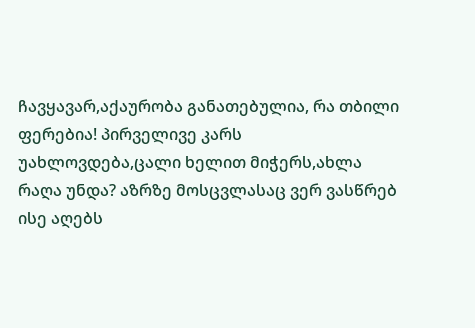ჩავყავარ,აქაურობა განათებულია, რა თბილი ფერებია! პირველივე კარს უახლოვდება,ცალი ხელით მიჭერს,ახლა რაღა უნდა? აზრზე მოსცვლასაც ვერ ვასწრებ ისე აღებს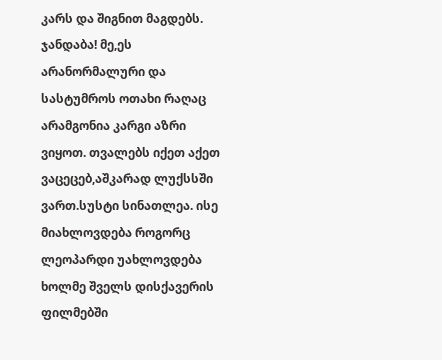კარს და შიგნით მაგდებს. ჯანდაბა! მე,ეს არანორმალური და სასტუმროს ოთახი რაღაც არამგონია კარგი აზრი ვიყოთ. თვალებს იქეთ აქეთ ვაცეცებ,აშკარად ლუქსსში ვართ.სუსტი სინათლეა. ისე მიახლოვდება როგორც ლეოპარდი უახლოვდება ხოლმე შველს დისქავერის ფილმებში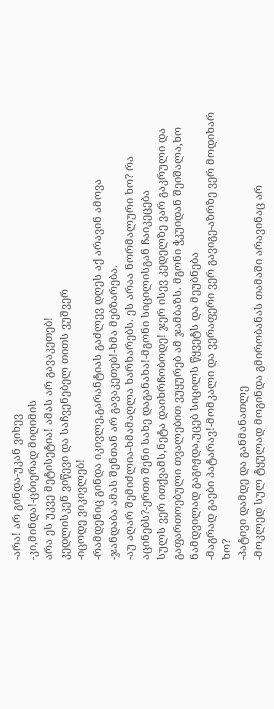-არა! არ გინდა-უკან ვიხევ
-კი,მინდა!-ცბიერად მიღიმის
არა ეს უკვე მეტისეტია! ამას არ გავაკეთებ!
კედლისკენ ვიწევი და საჩვენებელ თითს ვუშვერ
-იცოდე ვიკივლებ!
-რამდენიც გინდა იკივლე,გარანტიას გაძლევ დღეს აქ არავინ ამოვა
-ჯანდაბა ამას შენთან არ გავაკეთებ!-ხმა მებზარება.
-აუ აღარ შემიძლია-ხმამაღლა ხარხარებს. ეს არაა ნორმალური ხო? რა აცინებს?-ერთი შენი სახე დაგანახა!-მგონი სიცილისგან ჩაიკეცება
სულს ვერ ითქვამს,ნეტა დაიხრჩობოდე! ჯერ ისევ კედელზე ვარ გაკრული და გაფართოებული თვალებით ვუყურებ ამ ჯამბაზს. მგონი ჭკუიდან შეიშალა,ხო ნამდვილად გაგიჟდა,უცებ სიცილს წყვეტს და მეუბნება
-მაგრად გაები პატარავ!-მომკალი და ვერაფერი ვერ გავიგე-აზრზე ვერ მოდიხარ ხო?
-პატივი დამდე და განმანათლე
-მოკლედ სულ ტყულად მოგინდა გმირობანას თამაში არავინაც არ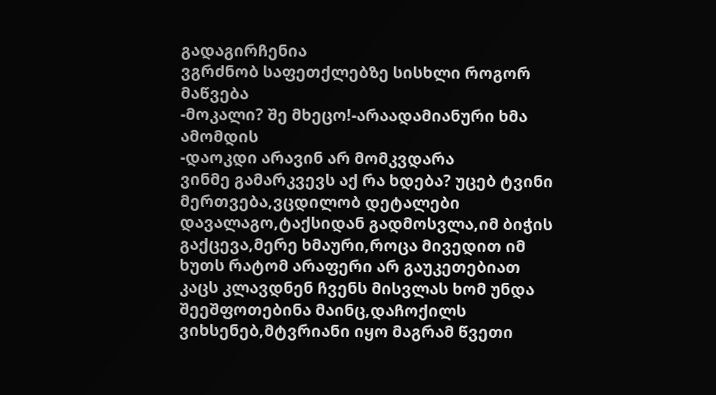გადაგირჩენია
ვგრძნობ საფეთქლებზე სისხლი როგორ მაწვება
-მოკალი? შე მხეცო!-არაადამიანური ხმა ამომდის
-დაოკდი არავინ არ მომკვდარა
ვინმე გამარკვევს აქ რა ხდება? უცებ ტვინი მერთვება,ვცდილობ დეტალები დავალაგო,ტაქსიდან გადმოსვლა,იმ ბიჭის გაქცევა,მერე ხმაური,როცა მივედით იმ ხუთს რატომ არაფერი არ გაუკეთებიათ კაცს კლავდნენ ჩვენს მისვლას ხომ უნდა შეეშფოთებინა მაინც,დაჩოქილს ვიხსენებ,მტვრიანი იყო მაგრამ წვეთი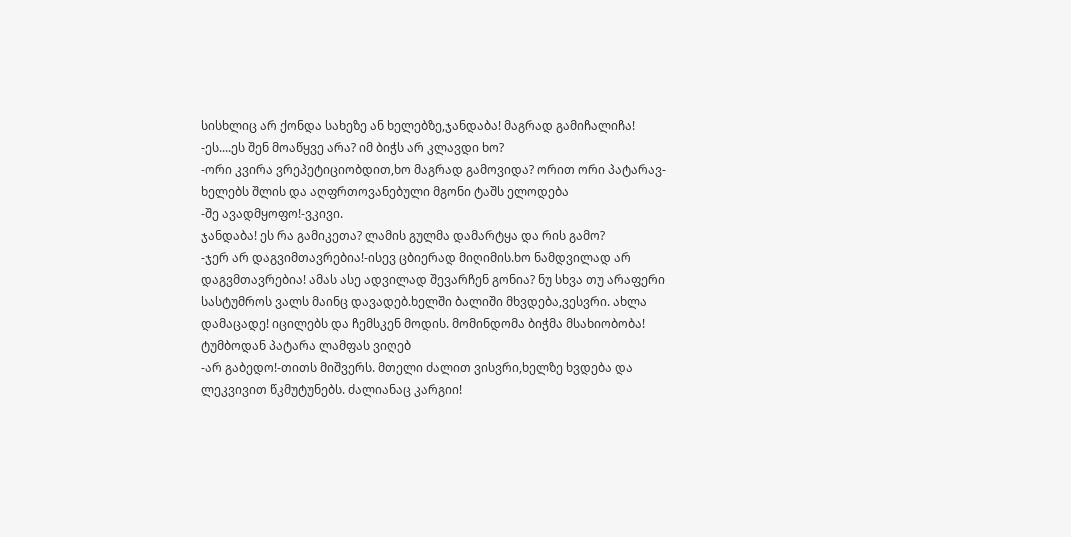სისხლიც არ ქონდა სახეზე ან ხელებზე,ჯანდაბა! მაგრად გამიჩალიჩა!
-ეს....ეს შენ მოაწყვე არა? იმ ბიჭს არ კლავდი ხო?
-ორი კვირა ვრეპეტიციობდით,ხო მაგრად გამოვიდა? ორით ორი პატარავ-ხელებს შლის და აღფრთოვანებული მგონი ტაშს ელოდება
-შე ავადმყოფო!-ვკივი.
ჯანდაბა! ეს რა გამიკეთა? ლამის გულმა დამარტყა და რის გამო?
-ჯერ არ დაგვიმთავრებია!-ისევ ცბიერად მიღიმის.ხო ნამდვილად არ დაგვმთავრებია! ამას ასე ადვილად შევარჩენ გონია? ნუ სხვა თუ არაფერი სასტუმროს ვალს მაინც დავადებ.ხელში ბალიში მხვდება,ვესვრი. ახლა დამაცადე! იცილებს და ჩემსკენ მოდის. მომინდომა ბიჭმა მსახიობობა! ტუმბოდან პატარა ლამფას ვიღებ
-არ გაბედო!-თითს მიშვერს. მთელი ძალით ვისვრი,ხელზე ხვდება და ლეკვივით წკმუტუნებს. ძალიანაც კარგიი!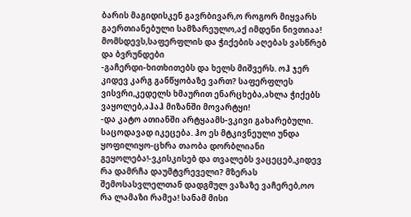ბარის მაგიდისკენ გავრბივარ,ო როგორ მიყვარს გაერთიანებული სამზარეულო,აქ იმდენი ნივთიაა!
მომსდევს,საფერფლის და ჭიქების აღებას ვასწრებ და ბვრუნდები
-გაჩერდი-ხითხითებს და ხელს მიშვერს. ოჰ ჯერ კიდევ კარგ განწყობაზე ვართ? საფერფლეს ვისვრი,კედელს ხმაურით ენარცხება,ახლა ჭიქებს ვაყოლებ,აჰაჰ მიზანში მოვარტყი!
-და კატო ათიანში არტყაამს-ვკივი გახარებული. საცოდავად იკეცება. ჰო ეს მტკივნეული უნდა ყოფილიყო-ცხრა თაობა დორბლიანი გეყოლება!-ვკისკისებ და თვალებს ვაცეცებ,კიდევ რა დამრჩა დაუმტვრეველი? მზერას შემოსასვლელთან დადგმულ ვაზაზე ვაჩერებ,ოო რა ლამაზი რამეა! სანამ მისი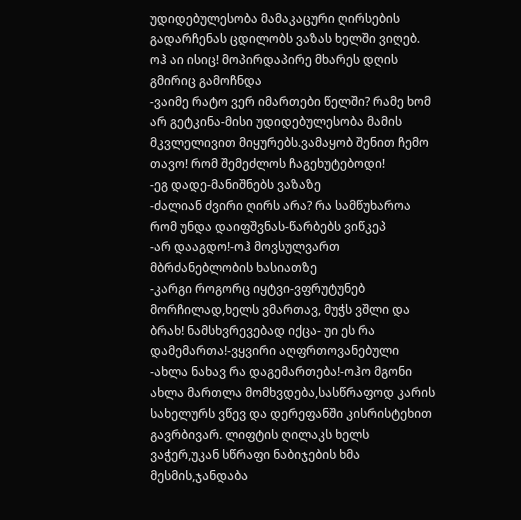უდიდებულესობა მამაკაცური ღირსების გადარჩენას ცდილობს ვაზას ხელში ვიღებ. ოჰ აი ისიც! მოპირდაპირე მხარეს დღის გმირიც გამოჩნდა
-ვაიმე რატო ვერ იმართები წელში? რამე ხომ არ გეტკინა-მისი უდიდებულესობა მამის მკვლელივით მიყურებს.ვამაყობ შენით ჩემო თავო! რომ შემეძლოს ჩაგეხუტებოდი!
-ეგ დადე-მანიშნებს ვაზაზე
-ძალიან ძვირი ღირს არა? რა სამწუხაროა რომ უნდა დაიფშვნას-წარბებს ვიწკეპ
-არ დააგდო!-ოჰ მოვსულვართ მბრძანებლობის ხასიათზე
-კარგი როგორც იყტვი-ვფრუტუნებ მორჩილად,ხელს ვმართავ, მუჭს ვშლი და ბრახ! ნამსხვრევებად იქცა- უი ეს რა დამემართა!-ვყვირი აღფრთოვანებული
-ახლა ნახავ რა დაგემართება!-ოჰო მგონი ახლა მართლა მომხვდება,სასწრაფოდ კარის სახელურს ვწევ და დერეფანში კისრისტეხით გავრბივარ. ლიფტის ღილაკს ხელს ვაჭერ,უკან სწრაფი ნაბიჯების ხმა მესმის,ჯანდაბა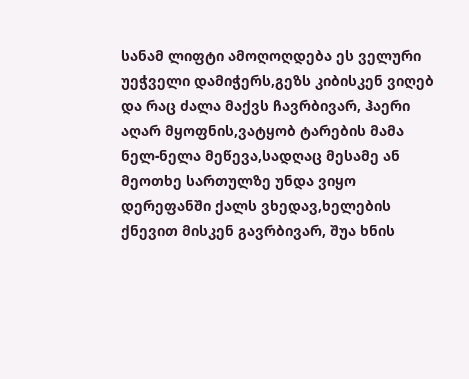სანამ ლიფტი ამოღოღდება ეს ველური უეჭველი დამიჭერს,გეზს კიბისკენ ვიღებ და რაც ძალა მაქვს ჩავრბივარ, ჰაერი აღარ მყოფნის,ვატყობ ტარების მამა ნელ-ნელა მეწევა,სადღაც მესამე ან მეოთხე სართულზე უნდა ვიყო დერეფანში ქალს ვხედავ,ხელების ქნევით მისკენ გავრბივარ, შუა ხნის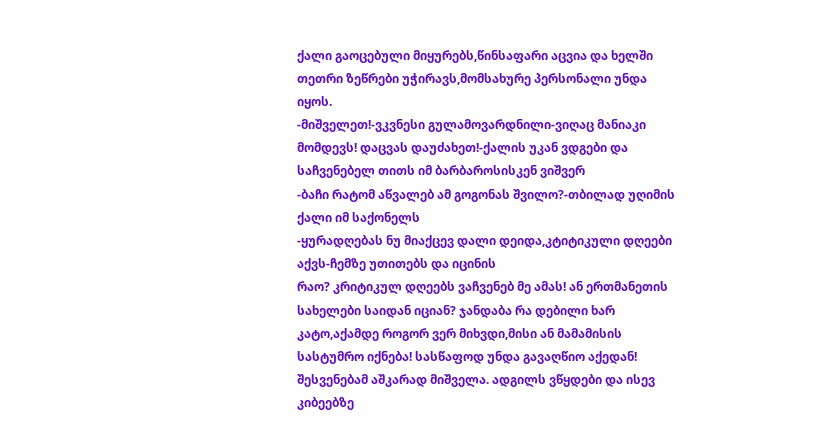ქალი გაოცებული მიყურებს,წინსაფარი აცვია და ხელში თეთრი ზეწრები უჭირავს,მომსახურე პერსონალი უნდა იყოს.
-მიშველეთ!-ვკვნესი გულამოვარდნილი-ვიღაც მანიაკი მომდევს! დაცვას დაუძახეთ!-ქალის უკან ვდგები და საჩვენებელ თითს იმ ბარბაროსისკენ ვიშვერ
-ბაჩი რატომ აწვალებ ამ გოგონას შვილო?-თბილად უღიმის ქალი იმ საქონელს
-ყურადღებას ნუ მიაქცევ დალი დეიდა,კტიტიკული დღეები აქვს-ჩემზე უთითებს და იცინის
რაო? კრიტიკულ დღეებს ვაჩვენებ მე ამას! ან ერთმანეთის სახელები საიდან იციან? ჯანდაბა რა დებილი ხარ კატო,აქამდე როგორ ვერ მიხვდი,მისი ან მამამისის სასტუმრო იქნება! სასწაფოდ უნდა გავაღწიო აქედან! შესვენებამ აშკარად მიშველა. ადგილს ვწყდები და ისევ კიბეებზე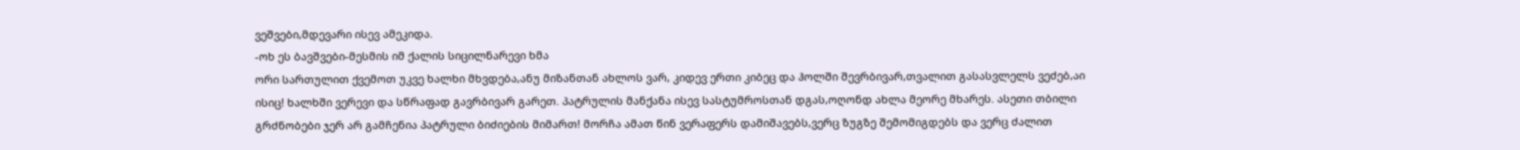ვეშვები,მდევარი ისევ ამეკიდა.
-ოხ ეს ბავშვები-მესმის იმ ქალის სიცილნარევი ხმა
ორი სართულით ქვემოთ უკვე ხალხი მხვდება,ანუ მიზანთან ახლოს ვარ, კიდევ ერთი კიბეც და ჰოლში შევრბივარ,თვალით გასასვლელს ვეძებ,აი ისიც! ხალხში ვერევი და სწრაფად გავრბივარ გარეთ. პატრულის მანქანა ისევ სასტუმროსთან დგას,ოღონდ ახლა მეორე მხარეს. ასეთი თბილი გრძნობები ჯერ არ გამჩენია პატრული ბიძიების მიმართ! მორჩა ამათ წინ ვერაფერს დამიშავებს,ვერც ზუგზე შემომიგდებს და ვერც ძალით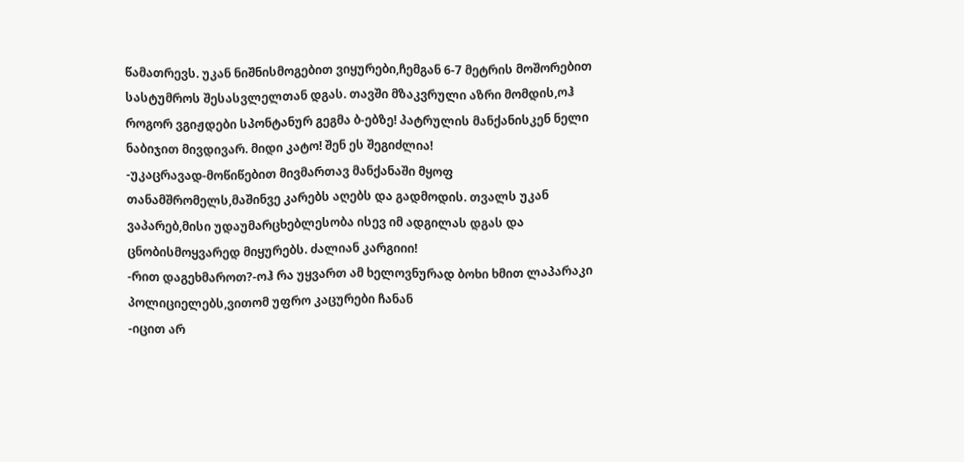წამათრევს. უკან ნიშნისმოგებით ვიყურები,ჩემგან 6-7 მეტრის მოშორებით სასტუმროს შესასვლელთან დგას. თავში მზაკვრული აზრი მომდის,ოჰ როგორ ვგიჟდები სპონტანურ გეგმა ბ-ებზე! პატრულის მანქანისკენ ნელი ნაბიჯით მივდივარ. მიდი კატო! შენ ეს შეგიძლია!
-უკაცრავად-მოწიწებით მივმართავ მანქანაში მყოფ თანამშრომელს,მაშინვე კარებს აღებს და გადმოდის. თვალს უკან ვაპარებ,მისი უდაუმარცხებლესობა ისევ იმ ადგილას დგას და ცნობისმოყვარედ მიყურებს. ძალიან კარგიიი!
-რით დაგეხმაროთ?-ოჰ რა უყვართ ამ ხელოვნურად ბოხი ხმით ლაპარაკი პოლიციელებს,ვითომ უფრო კაცურები ჩანან
-იცით არ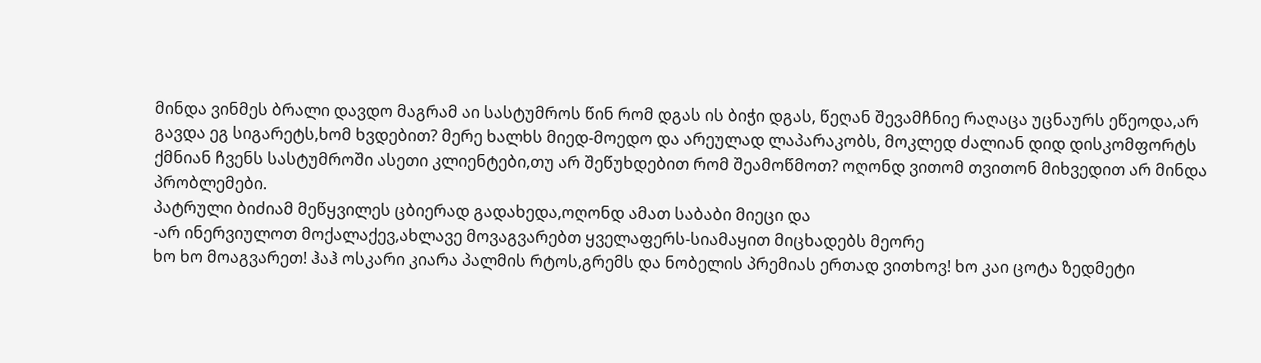მინდა ვინმეს ბრალი დავდო მაგრამ აი სასტუმროს წინ რომ დგას ის ბიჭი დგას, წეღან შევამჩნიე რაღაცა უცნაურს ეწეოდა,არ გავდა ეგ სიგარეტს,ხომ ხვდებით? მერე ხალხს მიედ-მოედო და არეულად ლაპარაკობს, მოკლედ ძალიან დიდ დისკომფორტს ქმნიან ჩვენს სასტუმროში ასეთი კლიენტები,თუ არ შეწუხდებით რომ შეამოწმოთ? ოღონდ ვითომ თვითონ მიხვედით არ მინდა პრობლემები.
პატრული ბიძიამ მეწყვილეს ცბიერად გადახედა,ოღონდ ამათ საბაბი მიეცი და
-არ ინერვიულოთ მოქალაქევ,ახლავე მოვაგვარებთ ყველაფერს-სიამაყით მიცხადებს მეორე
ხო ხო მოაგვარეთ! ჰაჰ ოსკარი კიარა პალმის რტოს,გრემს და ნობელის პრემიას ერთად ვითხოვ! ხო კაი ცოტა ზედმეტი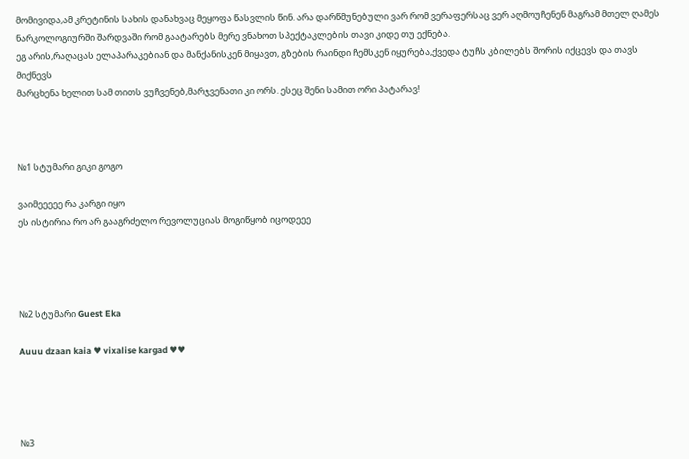მომივიდა,ამ კრეტინის სახის დანახვაც მეყოფა წასვლის წინ. არა დარწმუნებული ვარ რომ ვერაფერსაც ვერ აღმოუჩენენ მაგრამ მთელ ღამეს ნარკოლოგიურში შარდვაში რომ გაატარებს მერე ვნახოთ სპექტაკლების თავი კიდე თუ ექნება.
ეგ არის,რაღაცას ელაპარაკებიან და მანქანისკენ მიყავთ, გზების რაინდი ჩემსკენ იყურება,ქვედა ტუჩს კბილებს შორის იქცევს და თავს მიქნევს
მარცხენა ხელით სამ თითს ვუჩვენებ,მარჯვენათი კი ორს. ესეც შენი სამით ორი პატარავ!



№1 სტუმარი გიკი გოგო

ვაიმეეეეე რა კარგი იყო
ეს ისტირია რო არ გააგრძელო რევოლუციას მოგიწყობ იცოდეეე




№2 სტუმარი Guest Eka

Auuu dzaan kaia ♥ vixalise kargad ♥♥




№3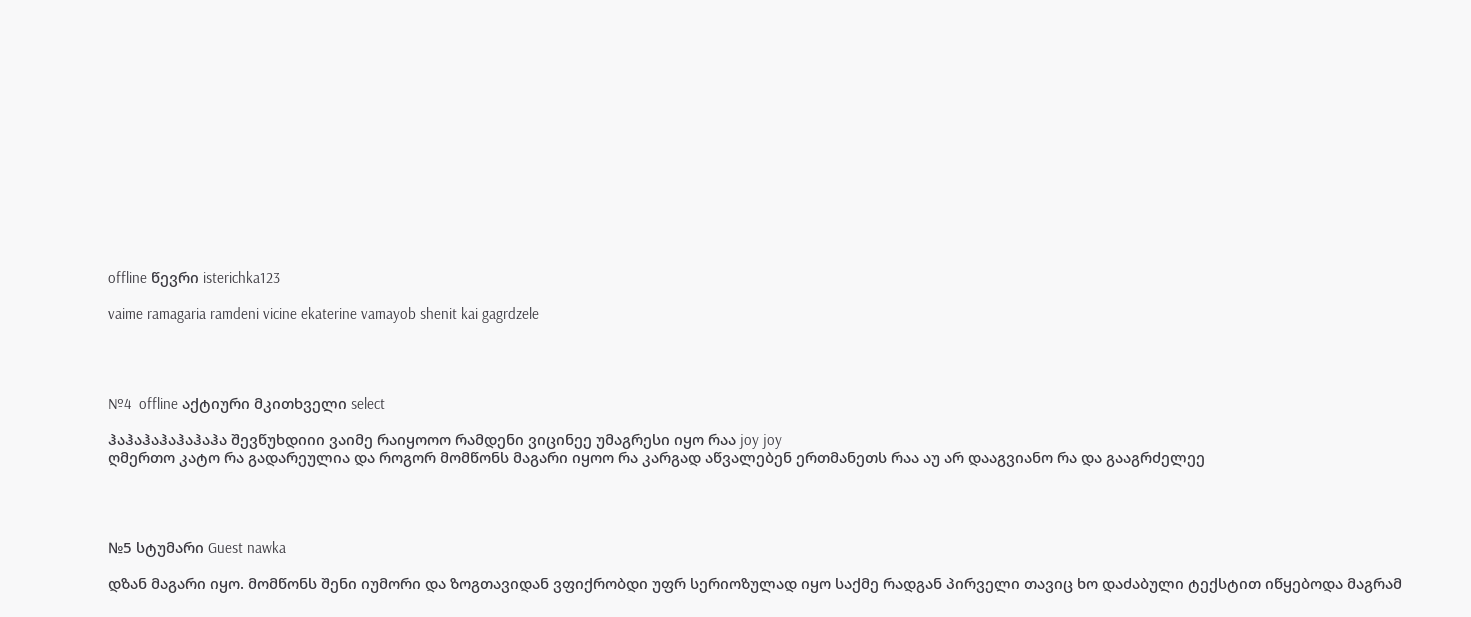offline წევრი isterichka123

vaime ramagaria ramdeni vicine ekaterine vamayob shenit kai gagrdzele




№4  offline აქტიური მკითხველი select

ჰაჰაჰაჰაჰაჰაჰა შევწუხდიიი ვაიმე რაიყოოო რამდენი ვიცინეე უმაგრესი იყო რაა joy joy
ღმერთო კატო რა გადარეულია და როგორ მომწონს მაგარი იყოო რა კარგად აწვალებენ ერთმანეთს რაა აუ არ დააგვიანო რა და გააგრძელეე




№5 სტუმარი Guest nawka

დზან მაგარი იყო. მომწონს შენი იუმორი და ზოგთავიდან ვფიქრობდი უფრ სერიოზულად იყო საქმე რადგან პირველი თავიც ხო დაძაბული ტექსტით იწყებოდა მაგრამ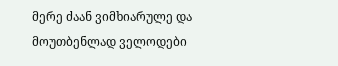მერე ძაან ვიმხიარულე და მოუთბენლად ველოდები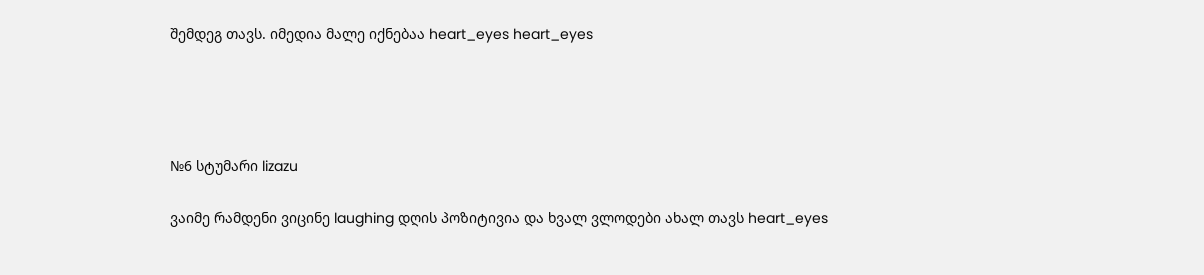შემდეგ თავს. იმედია მალე იქნებაა heart_eyes heart_eyes




№6 სტუმარი lizazu

ვაიმე რამდენი ვიცინე laughing დღის პოზიტივია და ხვალ ვლოდები ახალ თავს heart_eyes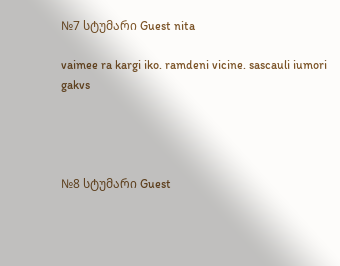№7 სტუმარი Guest nita

vaimee ra kargi iko. ramdeni vicine. sascauli iumori gakvs




№8 სტუმარი Guest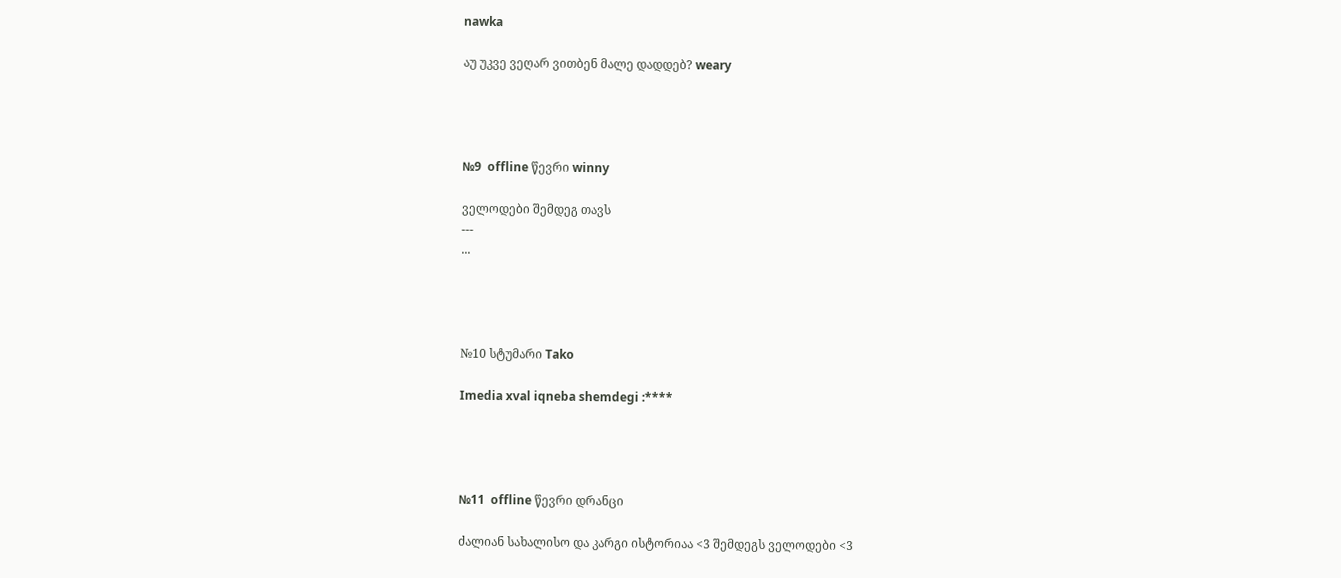nawka

აუ უკვე ვეღარ ვითბენ მალე დადდებ? weary




№9  offline წევრი winny

ველოდები შემდეგ თავს
---
...




№10 სტუმარი Tako

Imedia xval iqneba shemdegi :****




№11  offline წევრი დრანცი

ძალიან სახალისო და კარგი ისტორიაა <3 შემდეგს ველოდები <3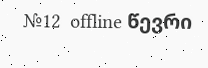№12  offline წევრი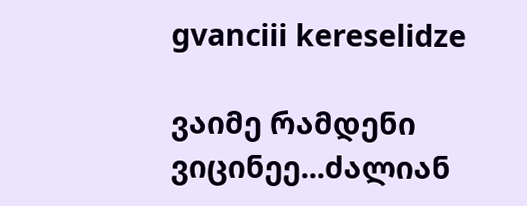gvanciii kereselidze

ვაიმე რამდენი ვიცინეე...ძალიან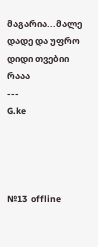მაგარია...მალე დადე და უფრო დიდი თვებიი რააა
---
G.ke




№13  offline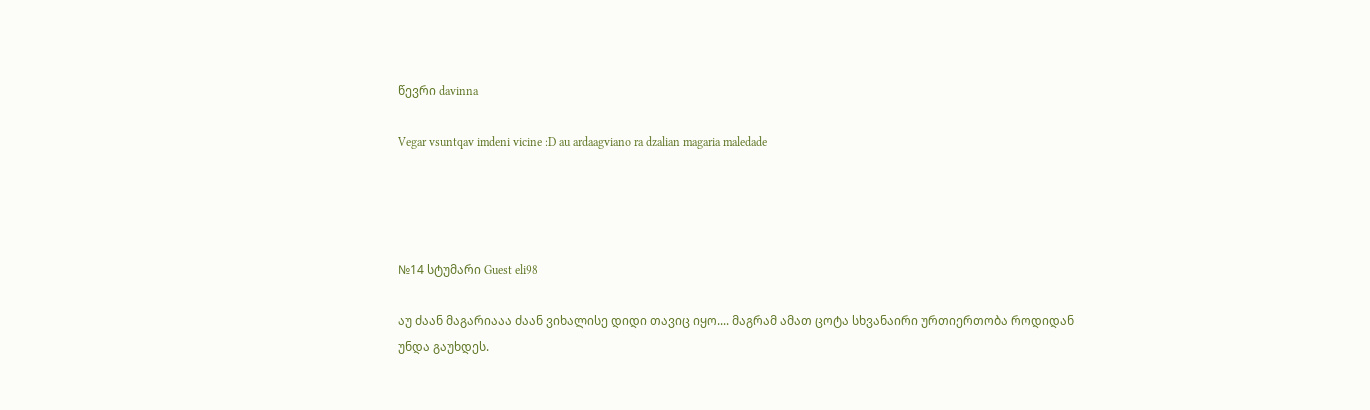წევრი davinna

Vegar vsuntqav imdeni vicine :D au ardaagviano ra dzalian magaria maledade




№14 სტუმარი Guest eli98

აუ ძაან მაგარიააა ძაან ვიხალისე დიდი თავიც იყო.... მაგრამ ამათ ცოტა სხვანაირი ურთიერთობა როდიდან უნდა გაუხდეს.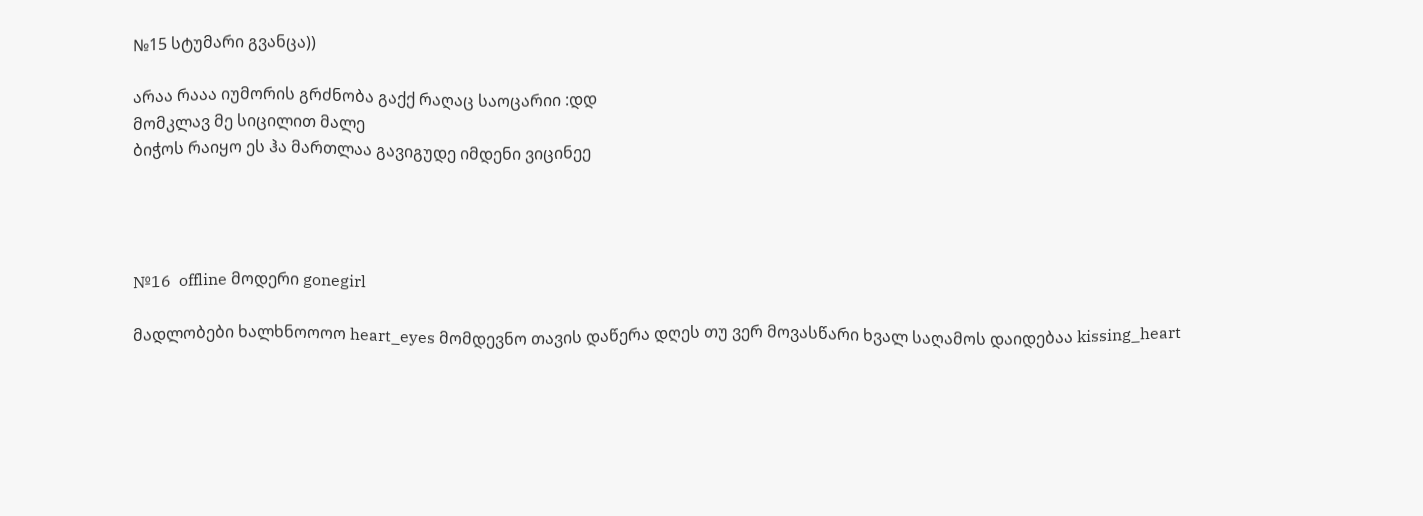№15 სტუმარი გვანცა))

არაა რააა იუმორის გრძნობა გაქქ რაღაც საოცარიი :დდ
მომკლავ მე სიცილით მალე
ბიჭოს რაიყო ეს ჰა მართლაა გავიგუდე იმდენი ვიცინეე




№16  offline მოდერი gonegirl

მადლობები ხალხნოოოო heart_eyes მომდევნო თავის დაწერა დღეს თუ ვერ მოვასწარი ხვალ საღამოს დაიდებაა kissing_heart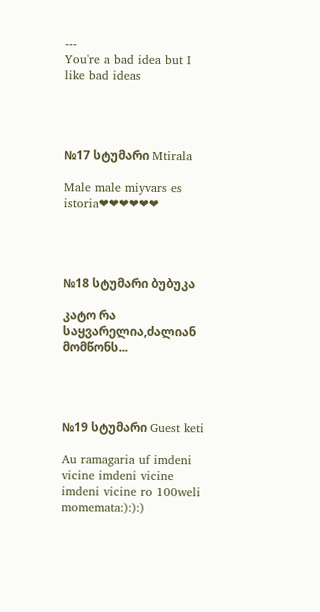---
You're a bad idea but I like bad ideas




№17 სტუმარი Mtirala

Male male miyvars es istoria❤❤❤❤❤❤




№18 სტუმარი ბუბუკა

კატო რა საყვარელია,ძალიან მომწონს...




№19 სტუმარი Guest keti

Au ramagaria uf imdeni vicine imdeni vicine imdeni vicine ro 100weli momemata:):):)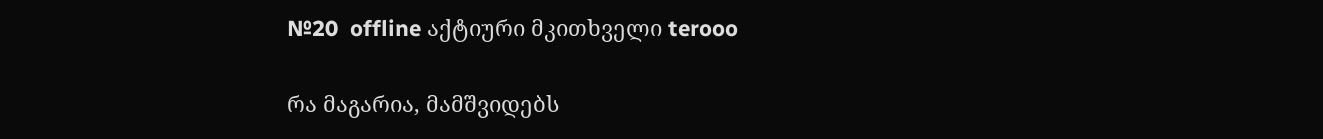№20  offline აქტიური მკითხველი terooo

რა მაგარია, მამშვიდებს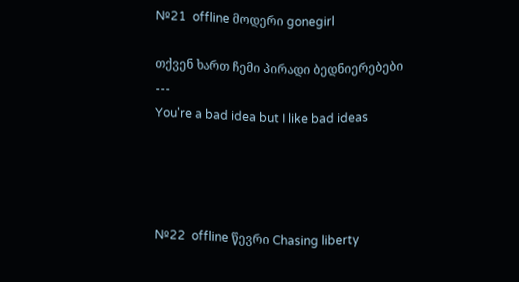№21  offline მოდერი gonegirl

თქვენ ხართ ჩემი პირადი ბედნიერებები
---
You're a bad idea but I like bad ideas




№22  offline წევრი Chasing liberty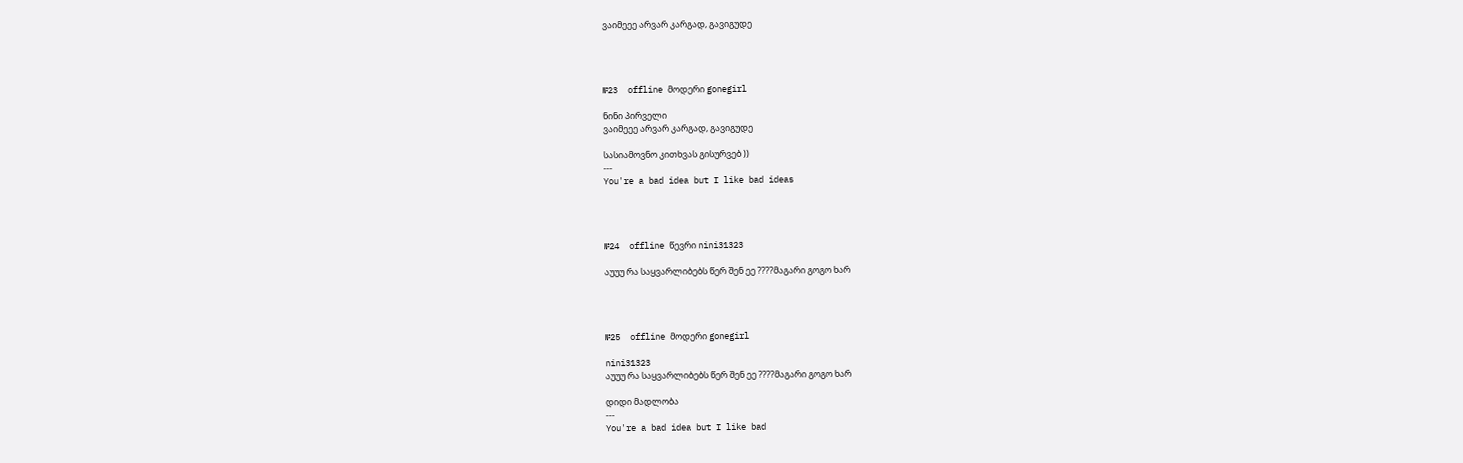ვაიმეეე არვარ კარგად, გავიგუდე




№23  offline მოდერი gonegirl

ნინი პირველი
ვაიმეეე არვარ კარგად, გავიგუდე

სასიამოვნო კითხვას გისურვებ ))
---
You're a bad idea but I like bad ideas




№24  offline წევრი nini31323

აუუუ რა საყვარლიბებს წერ შენ ეე ????მაგარი გოგო ხარ




№25  offline მოდერი gonegirl

nini31323
აუუუ რა საყვარლიბებს წერ შენ ეე ????მაგარი გოგო ხარ

დიდი მადლობა
---
You're a bad idea but I like bad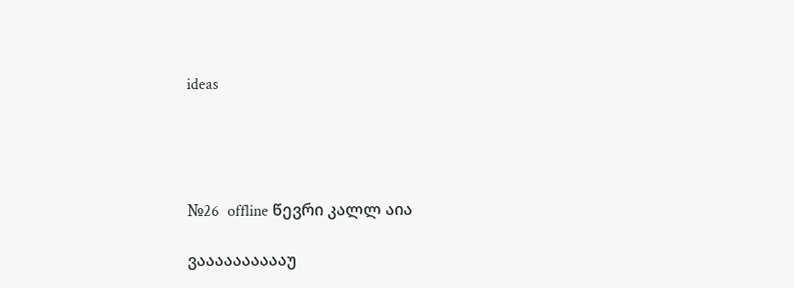ideas




№26  offline წევრი კალლ აია

ვააააააააააუ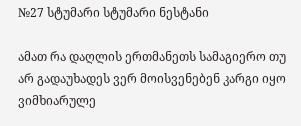№27 სტუმარი სტუმარი ნესტანი

ამათ რა დაღლის ერთმანეთს სამაგიერო თუ არ გადაუხადეს ვერ მოისვენებენ კარგი იყო ვიმხიარულე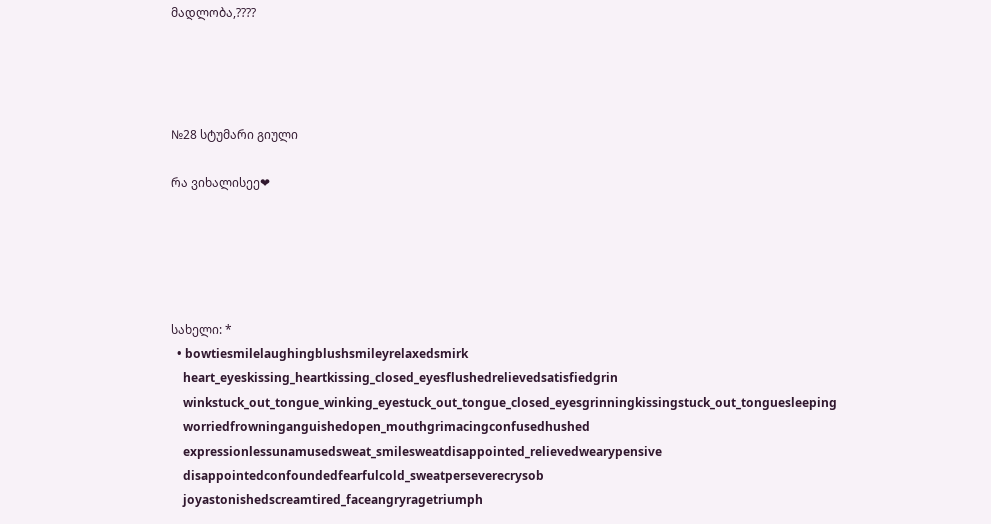მადლობა,????




№28 სტუმარი გიული

რა ვიხალისეე❤





სახელი: *
  • bowtiesmilelaughingblushsmileyrelaxedsmirk
    heart_eyeskissing_heartkissing_closed_eyesflushedrelievedsatisfiedgrin
    winkstuck_out_tongue_winking_eyestuck_out_tongue_closed_eyesgrinningkissingstuck_out_tonguesleeping
    worriedfrowninganguishedopen_mouthgrimacingconfusedhushed
    expressionlessunamusedsweat_smilesweatdisappointed_relievedwearypensive
    disappointedconfoundedfearfulcold_sweatperseverecrysob
    joyastonishedscreamtired_faceangryragetriumph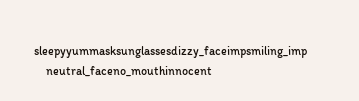sleepyyummasksunglassesdizzy_faceimpsmiling_imp
    neutral_faceno_mouthinnocent